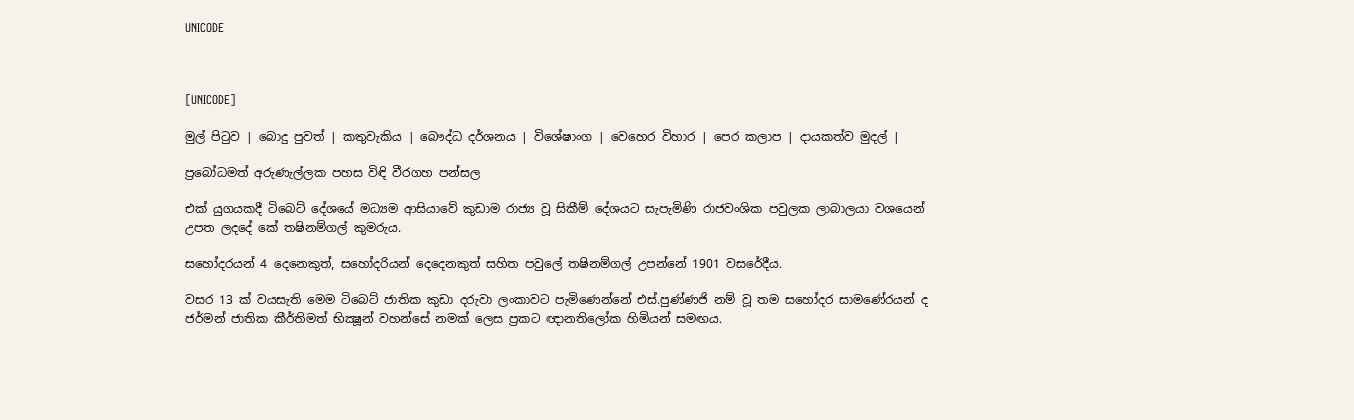UNICODE



[UNICODE]

මුල් පිටුව | බොදු පුවත් | කතුවැකිය | බෞද්ධ දර්ශනය | විශේෂාංග | වෙහෙර විහාර | පෙර කලාප | දායකත්ව මුදල් |

ප්‍රබෝධමත් අරුණැල්ලක පහස විඳි වීරගහ පන්සල

එක් යුගයකදී ටිබෙට් දේශයේ මධ්‍යම ආසියාවේ කුඩාම රාජ්‍ය වූ සිකීම් දේශයට සැපැමිණි රාජවංශික පවුලක ලාබාලයා වශයෙන් උපත ලදදේ කේ තෂිනම්ගල් කුමරුය.

සහෝදරයන් 4 දෙනෙකුත්, සහෝදරියන් දෙදෙනකුත් සහිත පවුලේ තෂිනම්ගල් උපන්නේ 1901 වසරේදීය.

වසර 13 ක් වයසැති මෙම ටිබෙට් ජාතික කුඩා දරුවා ලංකාවට පැමිණෙන්නේ එස්.පුණ්ණජි නම් වූ තම සහෝදර සාමණේරයන් ද ජර්මන් ජාතික කීර්තිමත් භික්‍ෂූන් වහන්සේ නමක් ලෙස ප්‍රකට ඥානතිලෝක හිමියන් සමඟය.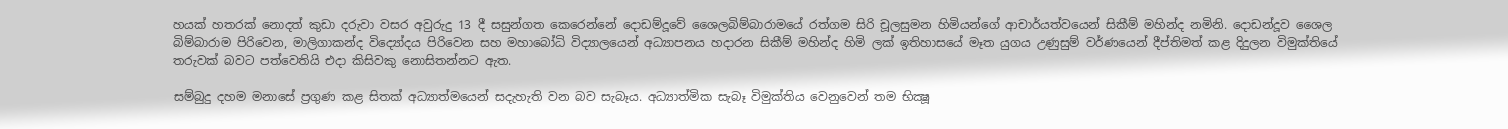හයක් හතරක් නොදත් කුඩා දරුවා වසර අවුරුදු 13 දී සසුන්ගත කෙරෙන්නේ දොඩම්දූවේ ශෛලබිම්බාරාමයේ රත්ගම සිරි චූලසුමන හිමියන්ගේ ආචාර්යත්වයෙන් සිකීම් මහින්ද නමිනි. දොඩන්දූව ශෛල බිම්බාරාම පිරිවෙන, මාලිගාකන්ද විද්‍යෝදය පිරිවෙන සහ මහාබෝධි විද්‍යාලයෙන් අධ්‍යාපනය හදාරන සිකීම් මහින්ද හිමි ලක් ඉතිහාසයේ මෑත යුගය උණුසුම් වර්ණයෙන් දීප්තිමත් කළ දිදුලන විමුක්තියේ තරුවක් බවට පත්වෙතියි එදා කිසිවකු නොසිතන්නට ඇත.

සම්බුදු දහම මනාසේ ප්‍රගුණ කළ සිතක් අධ්‍යාත්මයෙන් සදැහැති වන බව සැබෑය. අධ්‍යාත්මික සැබෑ විමුක්තිය වෙනුවෙන් තම භික්‍ෂූ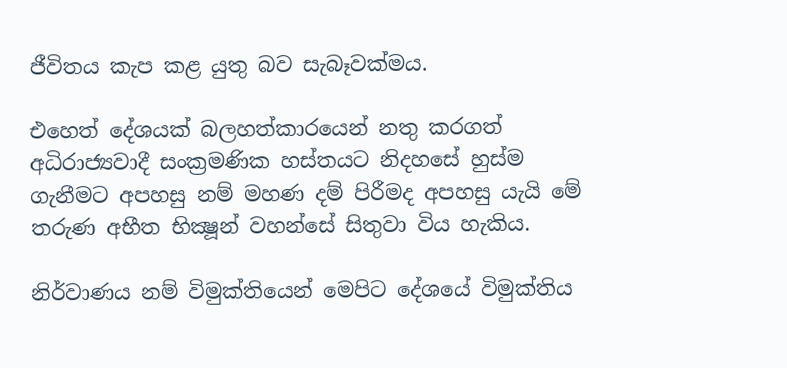ජීවිතය කැප කළ යුතු බව සැබෑවක්මය.

එහෙත් දේශයක් බලහත්කාරයෙන් නතු කරගත් අධිරාජ්‍යවාදී සංක්‍රමණික හස්තයට නිදහසේ හුස්ම ගැනීමට අපහසු නම් මහණ දම් පිරීමද අපහසු යැයි මේ තරුණ අභීත භික්‍ෂූන් වහන්සේ සිතුවා විය හැකිය.

නිර්වාණය නම් විමුක්තියෙන් මෙපිට දේශයේ විමුක්තිය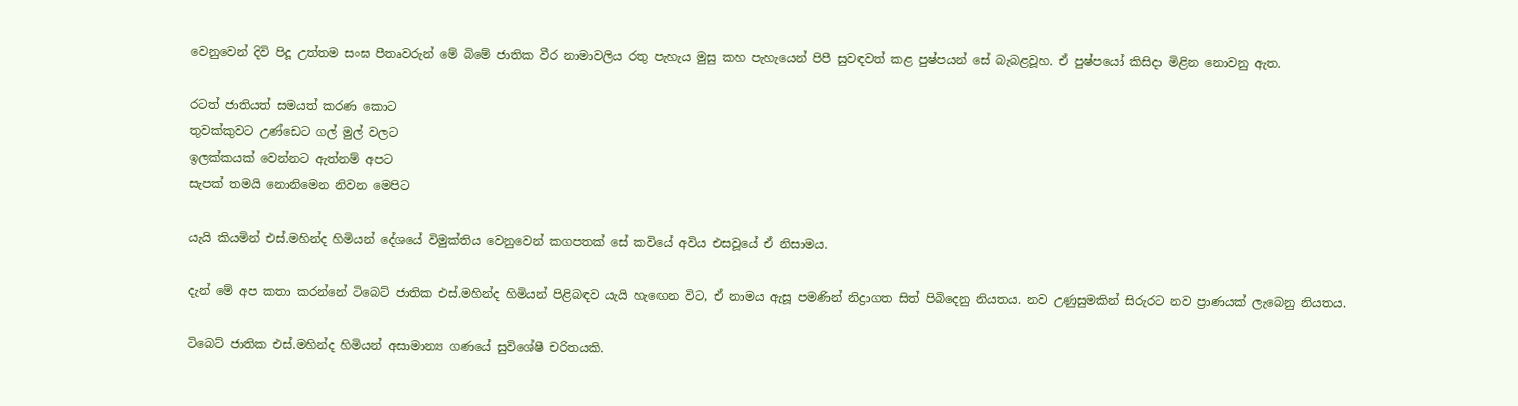වෙනුවෙන් දිවි පිදූ උත්තම සංඝ පීතෘවරුන් මේ බිමේ ජාතික වීර නාමාවලිය රතු පැහැය මුසු කහ පැහැයෙන් පිපී සුවඳවත් කළ පුෂ්පයන් සේ බැබළවූහ. ඒ පුෂ්පයෝ කිසිදා මිළින නොවනු ඇත.

රටත් ජාතියත් සමයත් කරණ කොට
තුවක්කුවට උණ්ඩෙට ගල් මුල් වලට
ඉලක්කයක් වෙන්නට ඇත්නම් අපට
සැපක් තමයි නොනිමෙන නිවන මෙපිට

යැයි කියමින් එස්.මහින්ද හිමියන් දේශයේ විමුක්තිය වෙනුවෙන් කගපතක් සේ කවියේ අවිය එසවූයේ ඒ නිසාමය.

දැන් මේ අප කතා කරන්නේ ටිබෙට් ජාතික එස්.මහින්ද හිමියන් පිළිබඳව යැයි හැඟෙන විට, ඒ නාමය ඇසූ පමණින් නිද්‍රාගත සිත් පිබිදෙනු නියතය. නව උණුසුමකින් සිරුරට නව ප්‍රාණයක් ලැබෙනු නියතය.

ටිබෙට් ජාතික එස්.මහින්ද හිමියන් අසාමාන්‍ය ගණයේ සුවිශේෂී චරිතයකි.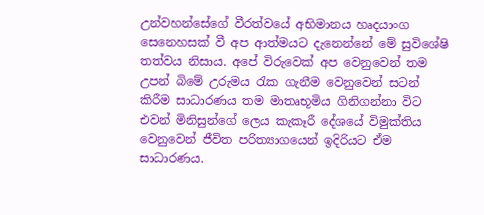උන්වහන්සේගේ වීරත්වයේ අභිමානය හෘදයාංග සෙනෙහසක් වී අප ආත්මයට දැනෙන්නේ මේ සුවිශේෂි තත්වය නිසාය. අපේ විරුවෙක් අප වෙනුවෙන් තම උපන් බිමේ උරුමය රැක ගැනීම වෙනුවෙන් සටන් කිරීම සාධාරණය තම මාතෘභූමිය ගිනිගන්නා විට එවන් මිනිසුන්ගේ ලෙය කැකෑරී දේශයේ විමුක්තිය වෙනුවෙන් ජීවිත පරිත්‍යාගයෙන් ඉදිරියට ඒම සාධාරණය.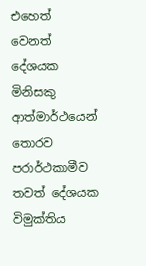එහෙත් වෙනත් දේශයක මිනිසකු ආත්මාර්ථයෙන් තොරව පරාර්ථකාමීව තවත් දේශයක විමුක්තිය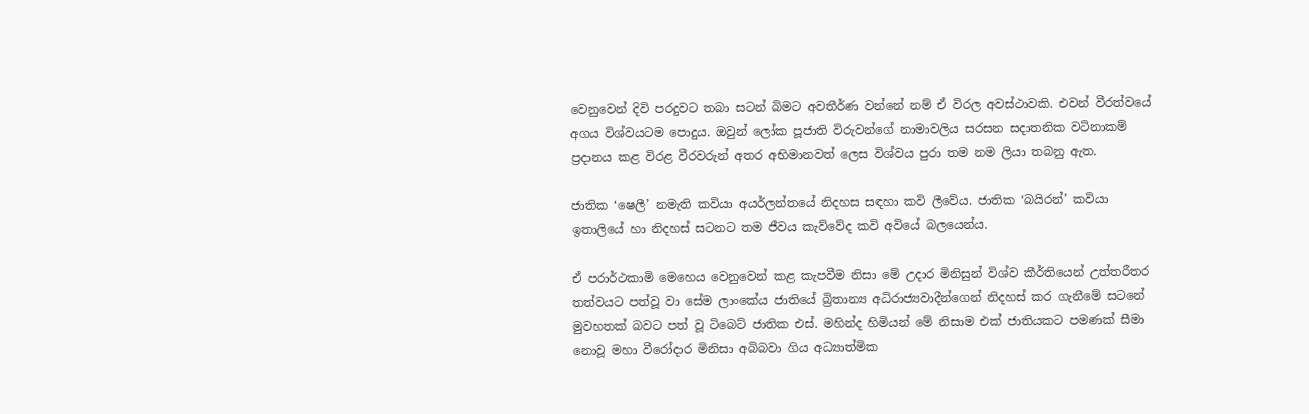වෙනුවෙන් දිවි පරදුවට තබා සටන් බිමට අවතීර්ණ වන්නේ නම් ඒ විරල අවස්ථාවකි. එවන් වීරත්වයේ අගය විශ්වයටම පොදුය. ඔවුන් ලෝක පූජාති විරුවන්ගේ නාමාවලිය සරසන සදාතනික වටිනාකම් ප්‍රදානය කළ විරළ වීරවරුන් අතර අභිමානවත් ලෙස විශ්වය පුරා තම නම ලියා තබනු ඇත.

ජාතික ‘ෂෙලී’ නමැති කවියා අයර්ලන්තයේ නිදහස සඳහා කවි ලීවේය. ජාතික ‘බයිරන්’ කවියා ඉතාලියේ හා නිදහස් සටනට තම ජීවය කැව්වේද කවි අවියේ බලයෙන්ය.

ඒ පරාර්ථකාමි මෙහෙය වෙනුවෙන් කළ කැපවීම නිසා මේ උදාර මිනිසුන් විශ්ව කීර්තියෙන් උත්තරීතර තත්වයට පත්වූ වා සේම ලාංකේය ජාතියේ බ්‍රිතාන්‍ය අධිරාජ්‍යවාදීන්ගෙන් නිදහස් කර ගැනීමේ සටනේ මුවහතක් බවට පත් වූ ටිබෙට් ජාතික එස්. මහින්ද හිමියන් මේ නිසාම එක් ජාතියකට පමණක් සීමා නොවූ මහා වීරෝදාර මිනිසා අබිබවා ගිය අධ්‍යාත්මික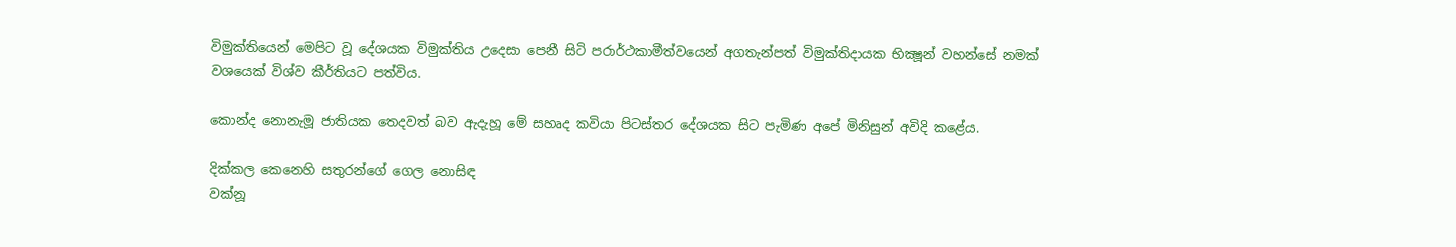විමුක්තියෙන් මෙපිට වූ දේශයක විමුක්තිය උදෙසා පෙනී සිටි පරාර්ථකාමීත්වයෙන් අගතැන්පත් විමුක්තිදායක භික්‍ෂූන් වහන්සේ නමක් වශයෙක් විශ්ව කීර්තියට පත්විය.

කොන්ද නොනැමූ ජාතියක තෙදවත් බව ඇදැහූ මේ සහෘද කවියා පිටස්තර දේශයක සිට පැමිණ අපේ මිනිසුන් අවිදි කළේය.

දික්කල කෙනෙහි සතුරන්ගේ ගෙල නොසිඳ
වක්නූ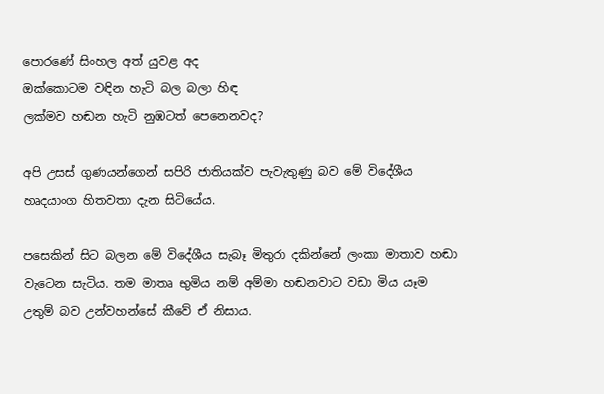පොරණේ සිංහල අත් යුවළ අද
ඔක්කොටම වඳින හැටි බල බලා හිඳ
ලක්මව හඬන හැටි නුඹටත් පෙනෙනවද?

අපි උසස් ගුණයන්ගෙන් සපිරි ජාතියක්ව පැවැතුණු බව මේ විදේශීය හෘදයාංග හිතවතා දැන සිටියේය.

පසෙකින් සිට බලන මේ විදේශීය සැබෑ මිතුරා දකින්නේ ලංකා මාතාව හඬා වැටෙන සැටිය. තම මාතෘ භුමිය නම් අම්මා හඬනවාට වඩා මිය යෑම උතුම් බව උන්වහන්සේ කීවේ ඒ නිසාය.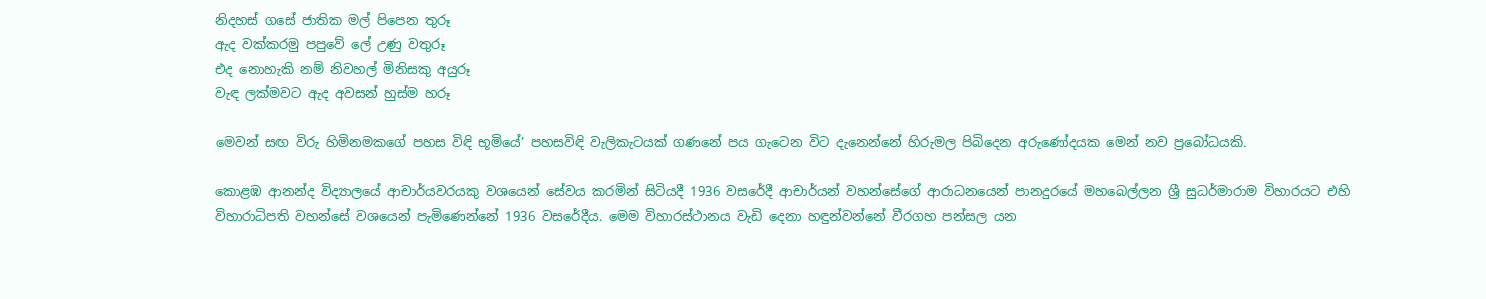නිදහස් ගසේ ජාතික මල් පිපෙන තුරූ
ඇද වක්කරමු පපුවේ ලේ උණු වතුරූ
එද නොහැකි නම් නිවහල් මිනිසකු අයුරූ
වැඳ ලක්මවට ඇද අවසන් හුස්ම හරූ

මෙවන් සඟ විරු හිමිනමකගේ පහස විඳි භූමියේ’ පහසවිඳි වැලිකැටයක් ගණනේ පය ගැටෙන විට දැනෙන්නේ හිරුමල පිබිදෙන අරුණෝදයක මෙන් නව ප්‍රබෝධයකි.

කොළඹ ආනන්ද විද්‍යාලයේ ආචාර්යවරයකු වශයෙන් සේවය කරමින් සිටියදී 1936 වසරේදී ආචාර්යන් වහන්සේගේ ආරාධනයෙන් පානදුරයේ මහබෙල්ලන ශ්‍රී සුධර්මාරාම විහාරයට එහි විහාරාධිපති වහන්සේ වශයෙන් පැමිණෙන්නේ 1936 වසරේදීය. මෙම විහාරස්ථානය වැඩි දෙනා හඳුන්වන්නේ වීරගහ පන්සල යන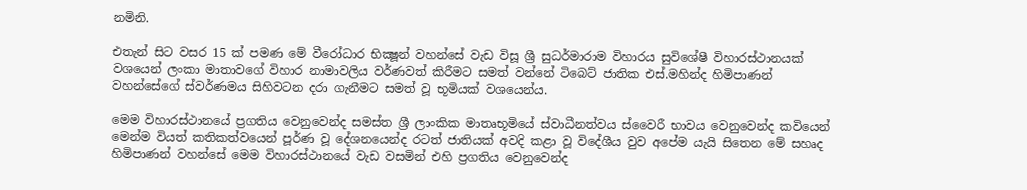නමිනි.

එතැන් සිට වසර 15 ක් පමණ මේ වීරෝධාර භික්‍ෂූන් වහන්සේ වැඩ විසූ ශ්‍රී සුධර්මාරාම විහාරය සුවිශේෂී විහාරස්ථානයක් වශයෙන් ලංකා මාතාවගේ විහාර නාමාවලිය වර්ණවත් කිරීමට සමත් වන්නේ ටිබෙට් ජාතික එස්.මහින්ද හිමිපාණන් වහන්සේගේ ස්වර්ණමය සිහිවටන දරා ගැනීමට සමත් වූ භූමියක් වශයෙන්ය.

මෙම විහාරස්ථානයේ ප්‍රගතිය වෙනුවෙන්ද සමස්ත ශ්‍රී ලාංකික මාතෘභූමියේ ස්වාධීනත්වය ස්වෛරී භාවය වෙනුවෙන්ද කවියෙන් මෙන්ම වියත් කතිකත්වයෙන් පූර්ණ වූ දේශනයෙන්ද රටත් ජාතියක් අවදි කළා වූ විදේශීය වුව අපේම යැයි සිතෙන මේ සහෘද හිමිපාණන් වහන්සේ මෙම විහාරස්ථානයේ වැඩ වසමින් එහි ප්‍රගතිය වෙනුවෙන්ද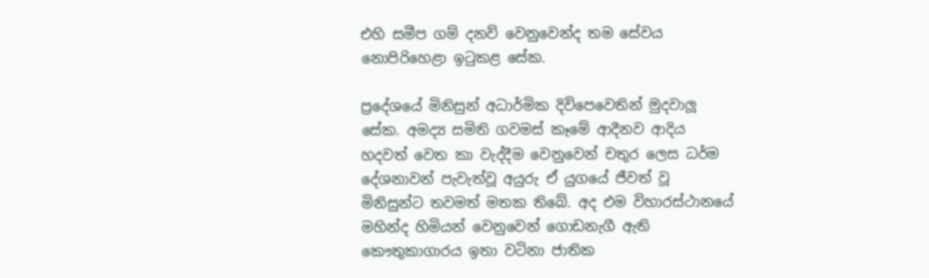එහි සමීප ගම් දනව් වෙනුවෙන්ද තම සේවය නොපිරිහෙළා ඉටුකළ සේක.

ප්‍රදේශයේ මිනිසුන් අධාර්මික දිවිපෙවෙතින් මුදවාලූ සේක. අමද්‍ය සමිති ගවමස් කෑමේ ආදීනව ආදිය හදවත් වෙත කා වැද්දීම වෙනුවෙන් චතුර ලෙස ධර්ම දේශනාවන් පැවැත්වූ අයුරු ඒ යුගයේ ජීවත් වූ මිනිසුන්ට තවමත් මතක තිබේ. අද එම විහාරස්ථානයේ මහින්ද හිමියන් වෙනුවෙන් ගොඩනැගී ඇති කෞතුකාගාරය ඉතා වටිනා ජාතික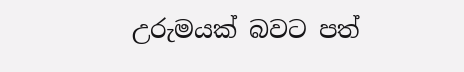උරුමයක් බවට පත්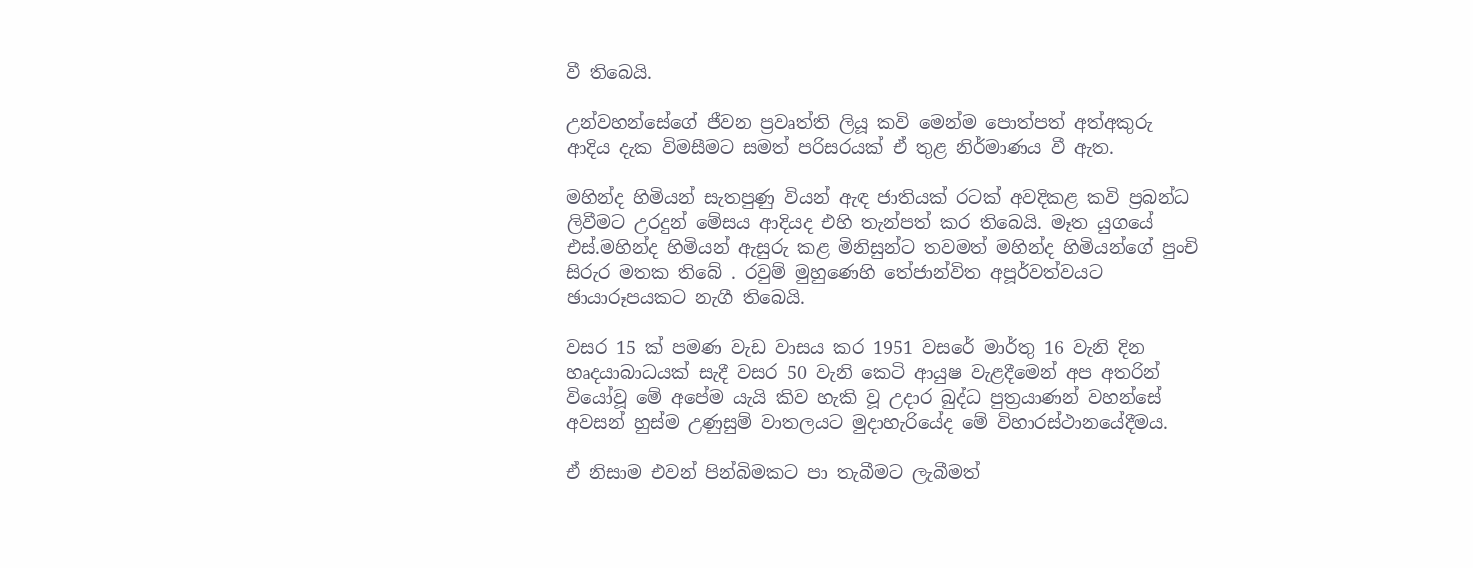වී තිබෙයි.

උන්වහන්සේගේ ජීවන ප්‍රවෘත්ති ලියූ කවි මෙන්ම පොත්පත් අත්අකුරු ආදිය දැක විමසීමට සමත් පරිසරයක් ඒ තුළ නිර්මාණය වී ඇත.

මහින්ද හිමියන් සැතපුණු වියන් ඇඳ ජාතියක් රටක් අවදිකළ කවි ප්‍රබන්ධ ලිවීමට උරදුන් මේසය ආදියද එහි තැන්පත් කර තිබෙයි. මෑත යුගයේ එස්.මහින්ද හිමියන් ඇසුරු කළ මිනිසුන්ට තවමත් මහින්ද හිමියන්ගේ පුංචි සිරුර මතක තිබේ . රවුම් මුහුණෙහි තේජාන්විත අපූර්වත්වයට ඡායාරූපයකට නැගී තිබෙයි.

වසර 15 ක් පමණ වැඩ වාසය කර 1951 වසරේ මාර්තු 16 වැනි දින හෘදයාබාධයක් සැදී වසර 50 වැනි කෙටි ආයුෂ වැළදීමෙන් අප අතරින් වියෝවූ මේ අපේම යැයි කිව හැකි වූ උදාර බුද්ධ පුත්‍රයාණන් වහන්සේ අවසන් හුස්ම උණුසුම් වාතලයට මුදාහැරියේද මේ විහාරස්ථානයේදීමය.

ඒ නිසාම එවන් පින්බිමකට පා තැබීමට ලැබීමත්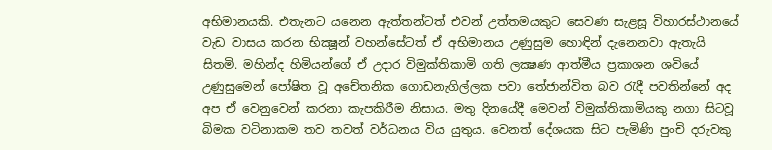අභිමානයකි. එතැනට යනෙන ඇත්තන්ටත් එවන් උත්තමයකුට සෙවණ සැළසූ විහාරස්ථානයේ වැඩ වාසය කරන භික්‍ෂූන් වහන්සේටත් ඒ අභිමානය උණුසුම හොඳින් දැනෙනවා ඇතැයි සිතමි. මහින්ද හිමියන්ගේ ඒ උදාර විමුක්තිකාමි ගති ලක්‍ෂණ ආත්මීය ප්‍රකාශන ශවියේ උණුසුමෙන් පෝෂිත වූ අචේතනික ගොඩනැගිල්ලක පවා තේජාන්විත බව රැදී පවතින්නේ අද අප ඒ වෙනුවෙන් කරනා කැපකිරීම නිසාය. මතු දිනයේදී මෙවන් විමුක්තිකාමියකු නගා සිටවූ බිමක වටිනාකම තව තවත් වර්ධනය විය යුතුය. වෙනත් දේශයක සිට පැමිණි පුංචි දරුවකු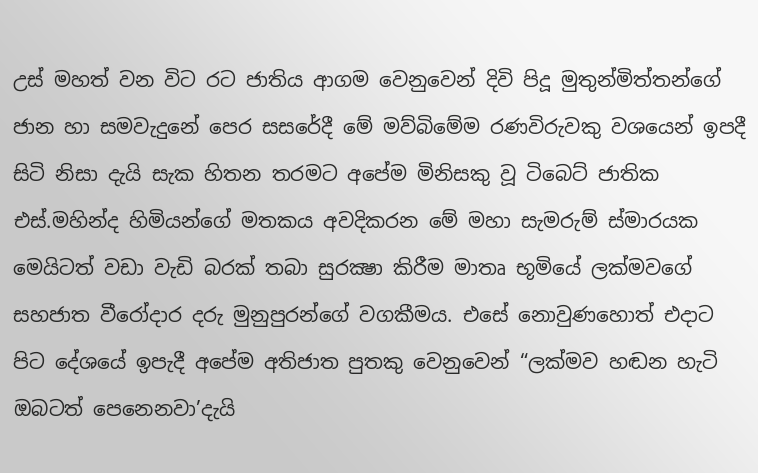උස් මහත් වන විට රට ජාතිය ආගම වෙනුවෙන් දිවි පිදූ මුතුන්මිත්තන්ගේ ජාන හා සමවැදුනේ පෙර සසරේදී මේ මව්බිමේම රණවිරුවකු වශයෙන් ඉපදී සිටි නිසා දැයි සැක හිතන තරමට අපේම මිනිසකු වූ ටිබෙට් ජාතික එස්.මහින්ද හිමියන්ගේ මතකය අවදිකරන මේ මහා සැමරුම් ස්මාරයක මෙයිටත් වඩා වැඩි බරක් තබා සුරක්‍ෂා කිරීම මාතෘ භූමියේ ලක්මවගේ සහජාත වීරෝදාර දරු මුනුපුරන්ගේ වගකීමය. එසේ නොවුණහොත් එදාට පිට දේශයේ ඉපැදී අපේම අතිජාත පුතකු වෙනුවෙන් “ලක්මව හඬන හැටි ඔබටත් පෙනෙනවා’දැයි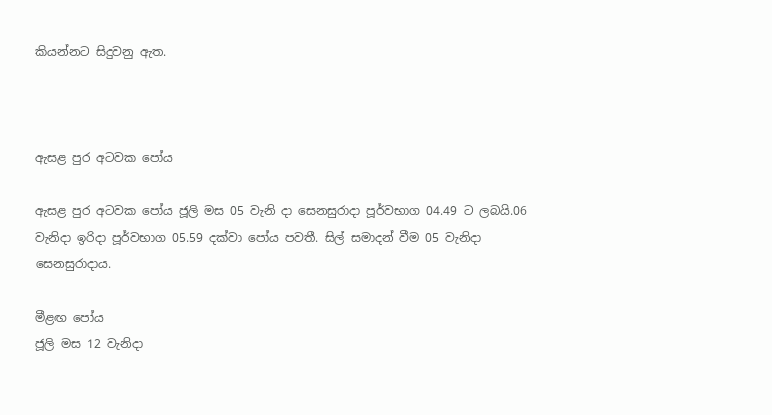කියන්නට සිදුවනු ඇත.



ඇසළ පුර අටවක පෝය

ඇසළ පුර අටවක පෝය ජූලි මස 05 වැනි දා සෙනසුරාදා පූර්වභාග 04.49 ට ලබයි.06 වැනිදා ඉරිදා පූර්වභාග 05.59 දක්වා පෝය පවතී. සිල් සමාදන් වීම 05 වැනිදා සෙනසුරාදාය.

මීළඟ පෝය
ජූලි මස 12 වැනිදා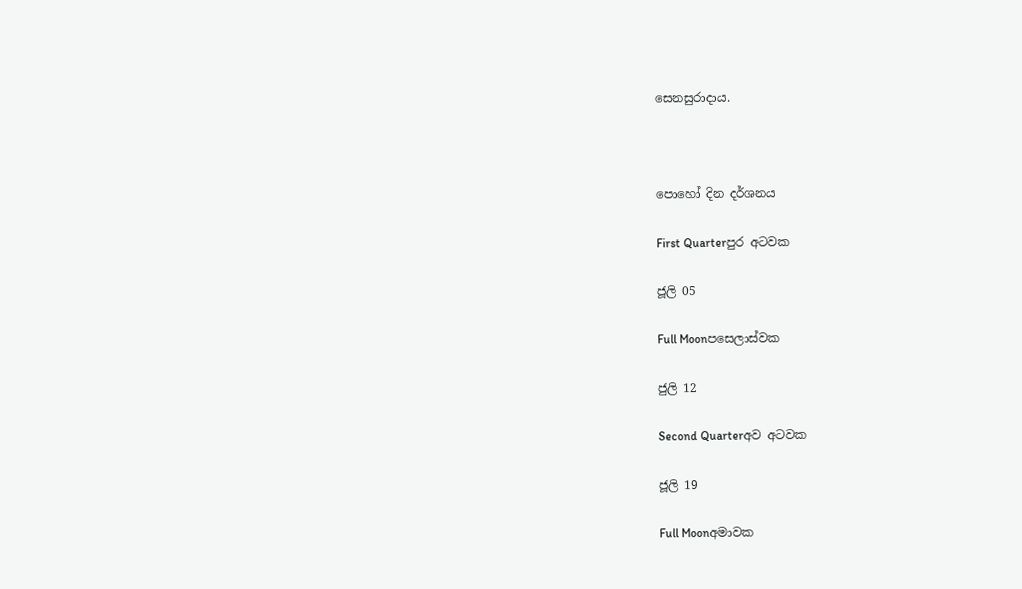සෙනසුරාදාය.



පොහෝ දින දර්ශනය

First Quarterපුර අටවක

ජූලි 05

Full Moonපසෙලාස්වක

ජුලි 12

Second Quarterඅව අටවක

ජූලි 19

Full Moonඅමාවක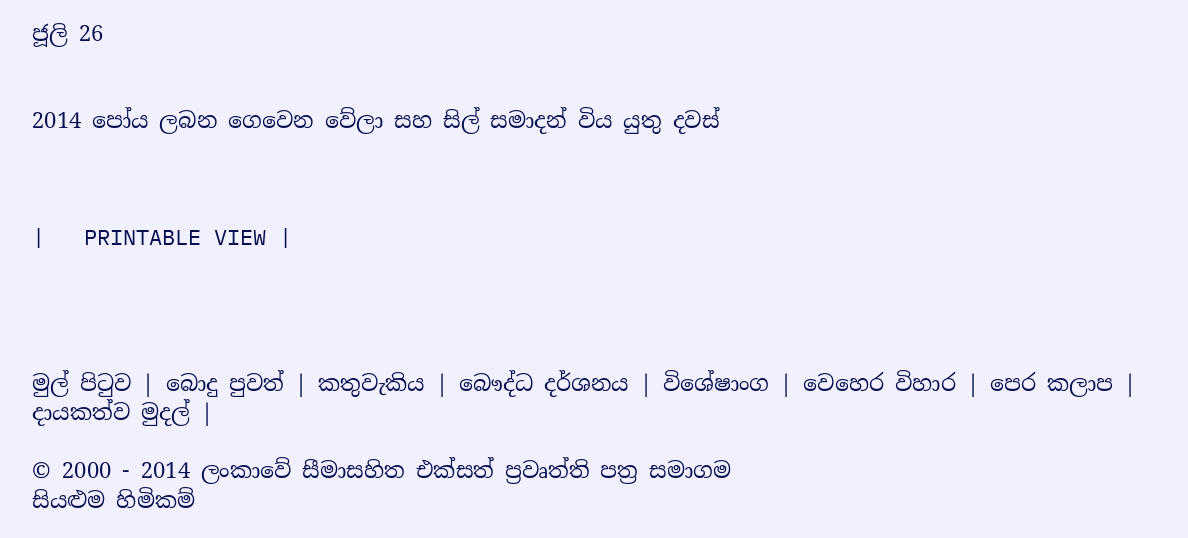ජූලි 26


2014 පෝය ලබන ගෙවෙන වේලා සහ සිල් සමාදන් විය යුතු දවස්



|   PRINTABLE VIEW |




මුල් පිටුව | බොදු පුවත් | කතුවැකිය | බෞද්ධ දර්ශනය | විශේෂාංග | වෙහෙර විහාර | පෙර කලාප | දායකත්ව මුදල් |

© 2000 - 2014 ලංකාවේ සීමාසහිත එක්සත් ප්‍රවෘත්ති පත්‍ර සමාගම
සියළුම හිමිකම්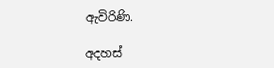ඇවිරිණි.

අදහස්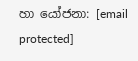හා යෝජනා: [email protected]